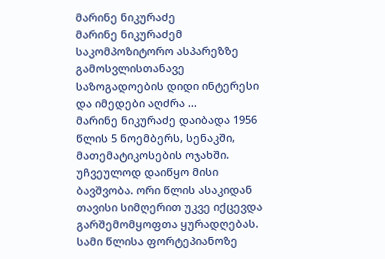მარინე ნიკურაძე
მარინე ნიკურაძემ საკომპოზიტორო ასპარეზზე გამოსვლისთანავე საზოგადოების დიდი ინტერესი და იმედები აღძრა ...
მარინე ნიკურაძე დაიბადა 1956 წლის 5 ნოემბერს, სენაკში, მათემატიკოსების ოჯახში. უჩვეულოდ დაიწყო მისი ბავშვობა. ორი წლის ასაკიდან თავისი სიმღერით უკვე იქცევდა გარშემომყოფთა ყურადღებას. სამი წლისა ფორტეპიანოზე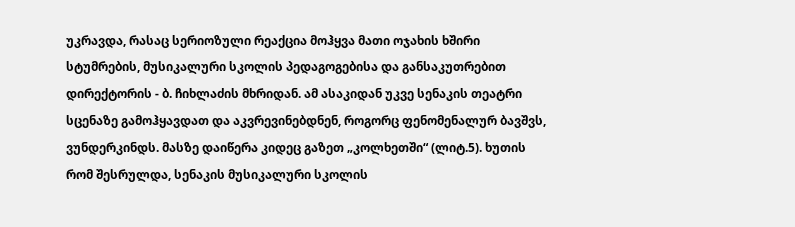უკრავდა, რასაც სერიოზული რეაქცია მოჰყვა მათი ოჯახის ხშირი სტუმრების, მუსიკალური სკოლის პედაგოგებისა და განსაკუთრებით დირექტორის - ბ. ჩიხლაძის მხრიდან. ამ ასაკიდან უკვე სენაკის თეატრი სცენაზე გამოჰყავდათ და აკვრევინებდნენ, როგორც ფენომენალურ ბავშვს, ვუნდერკინდს. მასზე დაიწერა კიდეც გაზეთ „კოლხეთში“ (ლიტ.5). ხუთის რომ შესრულდა, სენაკის მუსიკალური სკოლის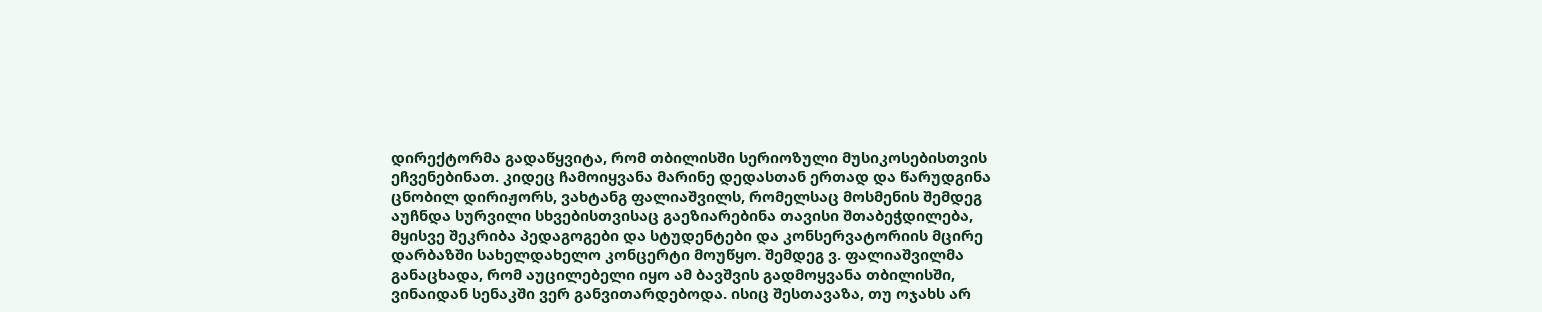დირექტორმა გადაწყვიტა, რომ თბილისში სერიოზული მუსიკოსებისთვის ეჩვენებინათ. კიდეც ჩამოიყვანა მარინე დედასთან ერთად და წარუდგინა ცნობილ დირიჟორს, ვახტანგ ფალიაშვილს, რომელსაც მოსმენის შემდეგ აუჩნდა სურვილი სხვებისთვისაც გაეზიარებინა თავისი შთაბეჭდილება, მყისვე შეკრიბა პედაგოგები და სტუდენტები და კონსერვატორიის მცირე დარბაზში სახელდახელო კონცერტი მოუწყო. შემდეგ ვ. ფალიაშვილმა განაცხადა, რომ აუცილებელი იყო ამ ბავშვის გადმოყვანა თბილისში, ვინაიდან სენაკში ვერ განვითარდებოდა. ისიც შესთავაზა, თუ ოჯახს არ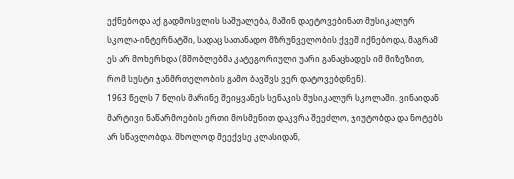ექნებოდა აქ გადმოსვლის საშუალება, მაშინ დაეტოვებინათ მუსიკალურ სკოლა-ინტერნატში, სადაც სათანადო მზრუნველობის ქვეშ იქნებოდა, მაგრამ ეს არ მოხერხდა (მშობლებმა კატეგორიული უარი განაცხადეს იმ მიზეზით, რომ სუსტი ჯანმრთელობის გამო ბავშვს ვერ დატოვებდნენ).
1963 წელს 7 წლის მარინე შეიყვანეს სენაკის მუსიკალურ სკოლაში. ვინაიდან მარტივი ნაწარმოების ერთი მოსმენით დაკვრა შეეძლო, ჯიუტობდა და ნოტებს არ სწავლობდა. მხოლოდ მეექვსე კლასიდან,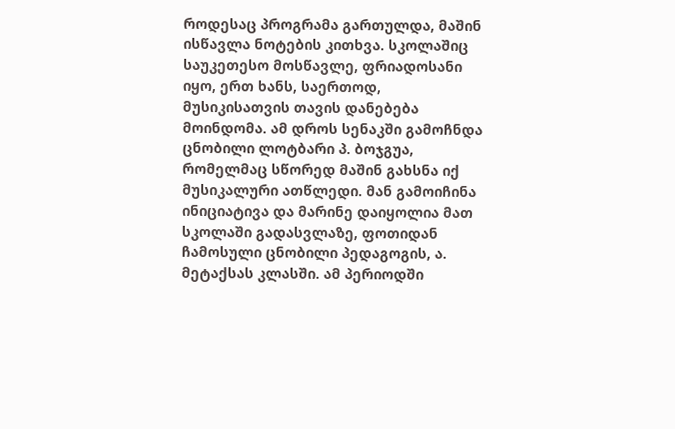როდესაც პროგრამა გართულდა, მაშინ ისწავლა ნოტების კითხვა. სკოლაშიც საუკეთესო მოსწავლე, ფრიადოსანი იყო, ერთ ხანს, საერთოდ, მუსიკისათვის თავის დანებება მოინდომა. ამ დროს სენაკში გამოჩნდა ცნობილი ლოტბარი პ. ბოჯგუა, რომელმაც სწორედ მაშინ გახსნა იქ მუსიკალური ათწლედი. მან გამოიჩინა ინიციატივა და მარინე დაიყოლია მათ სკოლაში გადასვლაზე, ფოთიდან ჩამოსული ცნობილი პედაგოგის, ა. მეტაქსას კლასში. ამ პერიოდში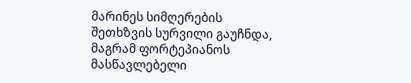მარინეს სიმღერების შეთხზვის სურვილი გაუჩნდა, მაგრამ ფორტეპიანოს მასწავლებელი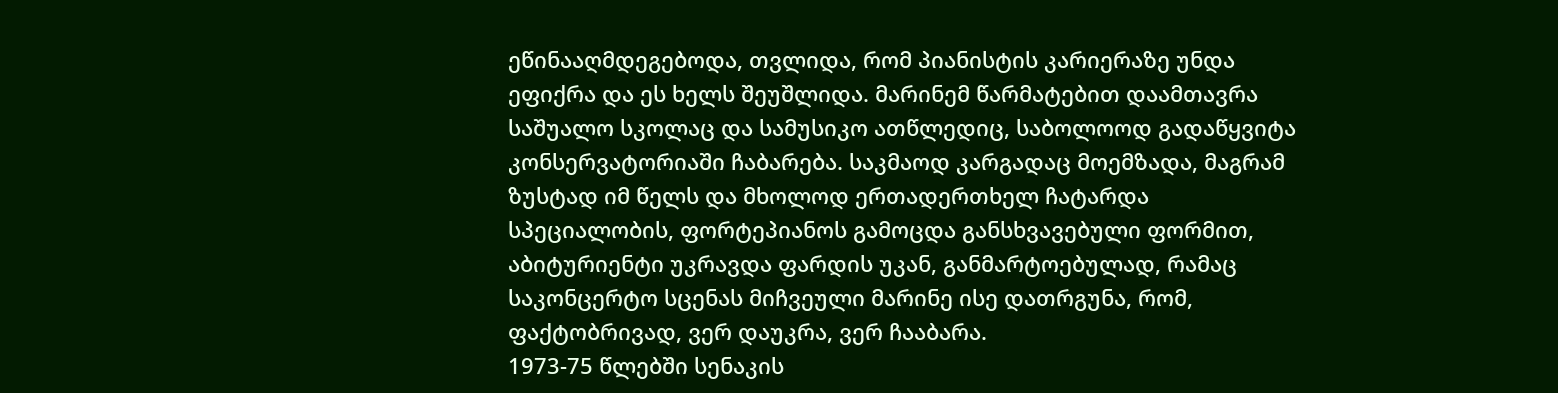ეწინააღმდეგებოდა, თვლიდა, რომ პიანისტის კარიერაზე უნდა ეფიქრა და ეს ხელს შეუშლიდა. მარინემ წარმატებით დაამთავრა საშუალო სკოლაც და სამუსიკო ათწლედიც, საბოლოოდ გადაწყვიტა კონსერვატორიაში ჩაბარება. საკმაოდ კარგადაც მოემზადა, მაგრამ ზუსტად იმ წელს და მხოლოდ ერთადერთხელ ჩატარდა სპეციალობის, ფორტეპიანოს გამოცდა განსხვავებული ფორმით, აბიტურიენტი უკრავდა ფარდის უკან, განმარტოებულად, რამაც საკონცერტო სცენას მიჩვეული მარინე ისე დათრგუნა, რომ, ფაქტობრივად, ვერ დაუკრა, ვერ ჩააბარა.
1973-75 წლებში სენაკის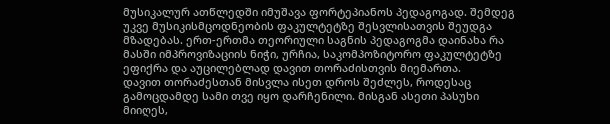მუსიკალურ ათწლედში იმუშავა ფორტეპიანოს პედაგოგად. შემდეგ უკვე მუსიკისმცოდნეობის ფაკულტეტზე შესვლისათვის შეუდგა მზადებას. ერთ-ერთმა თეორიული საგნის პედაგოგმა დაინახა რა მასში იმპროვიზაციის ნიჭი, ურჩია, საკომპოზიტორო ფაკულტეტზე ეფიქრა და აუცილებლად დავით თორაძისთვის მიემართა.
დავით თორაძესთან მისვლა ისეთ დროს შეძლეს, როდესაც გამოცდამდე სამი თვე იყო დარჩენილი. მისგან ასეთი პასუხი მიიღეს,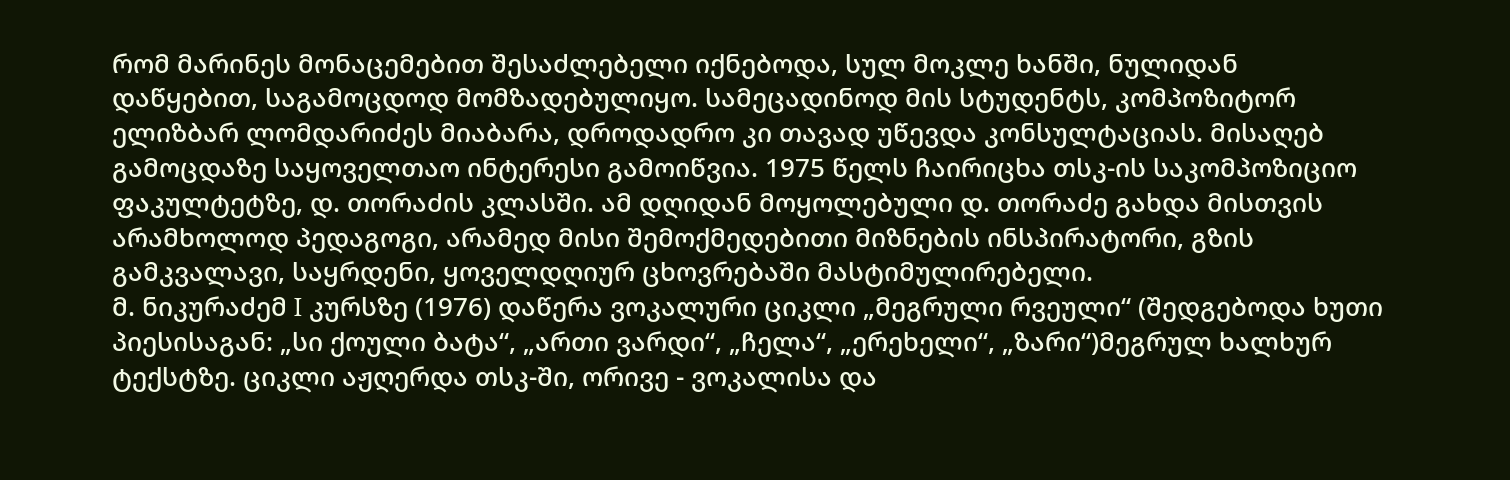რომ მარინეს მონაცემებით შესაძლებელი იქნებოდა, სულ მოკლე ხანში, ნულიდან დაწყებით, საგამოცდოდ მომზადებულიყო. სამეცადინოდ მის სტუდენტს, კომპოზიტორ ელიზბარ ლომდარიძეს მიაბარა, დროდადრო კი თავად უწევდა კონსულტაციას. მისაღებ გამოცდაზე საყოველთაო ინტერესი გამოიწვია. 1975 წელს ჩაირიცხა თსკ-ის საკომპოზიციო ფაკულტეტზე, დ. თორაძის კლასში. ამ დღიდან მოყოლებული დ. თორაძე გახდა მისთვის არამხოლოდ პედაგოგი, არამედ მისი შემოქმედებითი მიზნების ინსპირატორი, გზის გამკვალავი, საყრდენი, ყოველდღიურ ცხოვრებაში მასტიმულირებელი.
მ. ნიკურაძემ I კურსზე (1976) დაწერა ვოკალური ციკლი „მეგრული რვეული“ (შედგებოდა ხუთი პიესისაგან: „სი ქოული ბატა“, „ართი ვარდი“, „ჩელა“, „ერეხელი“, „ზარი“)მეგრულ ხალხურ ტექსტზე. ციკლი აჟღერდა თსკ-ში, ორივე - ვოკალისა და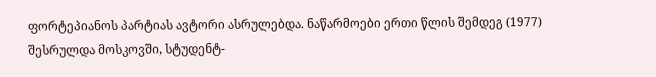ფორტეპიანოს პარტიას ავტორი ასრულებდა. ნაწარმოები ერთი წლის შემდეგ (1977) შესრულდა მოსკოვში, სტუდენტ-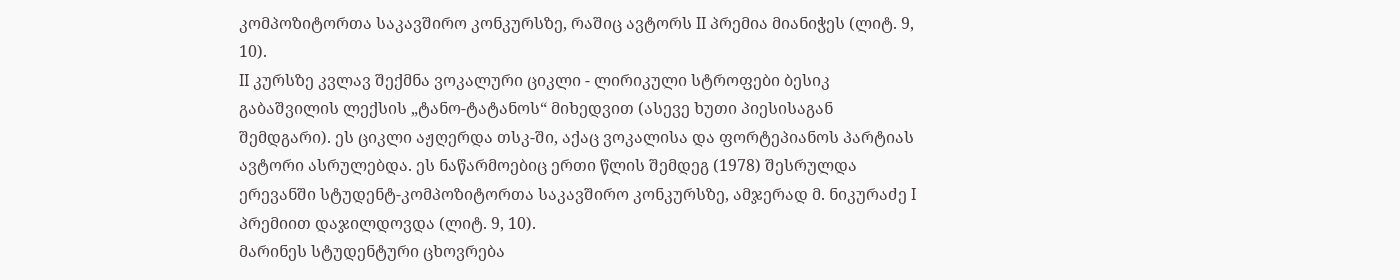კომპოზიტორთა საკავშირო კონკურსზე, რაშიც ავტორს II პრემია მიანიჭეს (ლიტ. 9, 10).
II კურსზე კვლავ შექმნა ვოკალური ციკლი - ლირიკული სტროფები ბესიკ გაბაშვილის ლექსის „ტანო-ტატანოს“ მიხედვით (ასევე ხუთი პიესისაგან შემდგარი). ეს ციკლი აჟღერდა თსკ-ში, აქაც ვოკალისა და ფორტეპიანოს პარტიას ავტორი ასრულებდა. ეს ნაწარმოებიც ერთი წლის შემდეგ (1978) შესრულდა ერევანში სტუდენტ-კომპოზიტორთა საკავშირო კონკურსზე, ამჯერად მ. ნიკურაძე I პრემიით დაჯილდოვდა (ლიტ. 9, 10).
მარინეს სტუდენტური ცხოვრება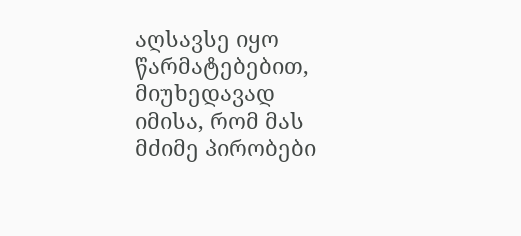აღსავსე იყო წარმატებებით, მიუხედავად იმისა, რომ მას მძიმე პირობები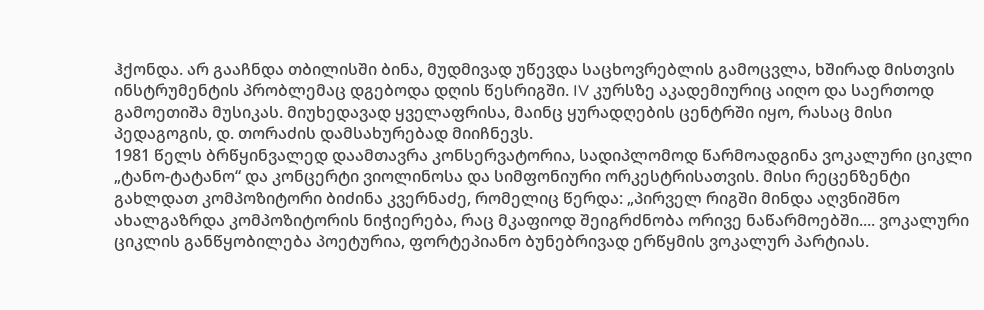ჰქონდა. არ გააჩნდა თბილისში ბინა, მუდმივად უწევდა საცხოვრებლის გამოცვლა, ხშირად მისთვის ინსტრუმენტის პრობლემაც დგებოდა დღის წესრიგში. IV კურსზე აკადემიურიც აიღო და საერთოდ გამოეთიშა მუსიკას. მიუხედავად ყველაფრისა, მაინც ყურადღების ცენტრში იყო, რასაც მისი პედაგოგის, დ. თორაძის დამსახურებად მიიჩნევს.
1981 წელს ბრწყინვალედ დაამთავრა კონსერვატორია, სადიპლომოდ წარმოადგინა ვოკალური ციკლი „ტანო-ტატანო“ და კონცერტი ვიოლინოსა და სიმფონიური ორკესტრისათვის. მისი რეცენზენტი გახლდათ კომპოზიტორი ბიძინა კვერნაძე, რომელიც წერდა: „პირველ რიგში მინდა აღვნიშნო ახალგაზრდა კომპოზიტორის ნიჭიერება, რაც მკაფიოდ შეიგრძნობა ორივე ნაწარმოებში.... ვოკალური ციკლის განწყობილება პოეტურია, ფორტეპიანო ბუნებრივად ერწყმის ვოკალურ პარტიას.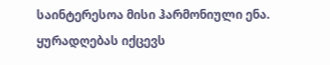საინტერესოა მისი ჰარმონიული ენა. ყურადღებას იქცევს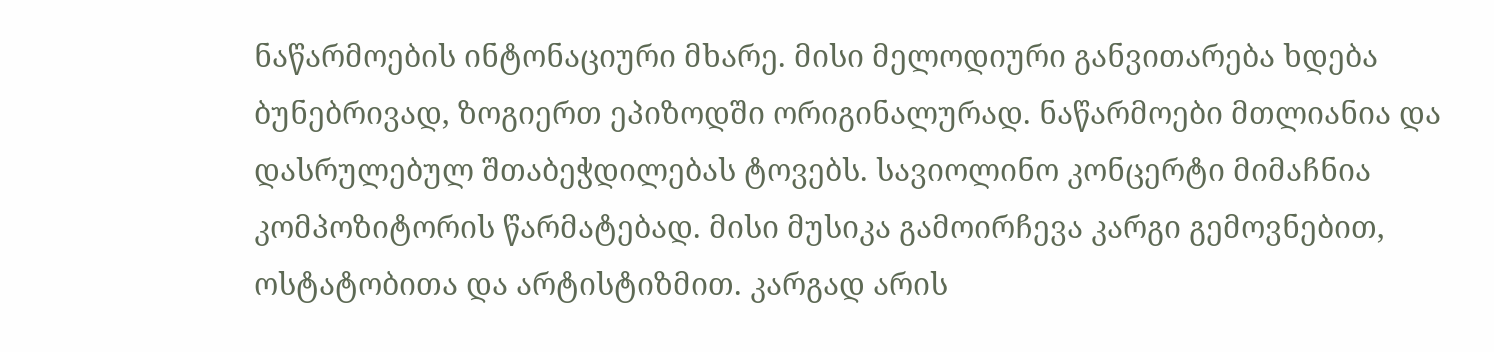ნაწარმოების ინტონაციური მხარე. მისი მელოდიური განვითარება ხდება ბუნებრივად, ზოგიერთ ეპიზოდში ორიგინალურად. ნაწარმოები მთლიანია და დასრულებულ შთაბეჭდილებას ტოვებს. სავიოლინო კონცერტი მიმაჩნია კომპოზიტორის წარმატებად. მისი მუსიკა გამოირჩევა კარგი გემოვნებით, ოსტატობითა და არტისტიზმით. კარგად არის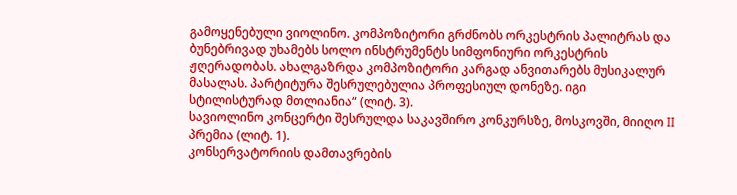გამოყენებული ვიოლინო. კომპოზიტორი გრძნობს ორკესტრის პალიტრას და ბუნებრივად უხამებს სოლო ინსტრუმენტს სიმფონიური ორკესტრის ჟღერადობას. ახალგაზრდა კომპოზიტორი კარგად ანვითარებს მუსიკალურ მასალას. პარტიტურა შესრულებულია პროფესიულ დონეზე. იგი სტილისტურად მთლიანია“ (ლიტ. 3).
სავიოლინო კონცერტი შესრულდა საკავშირო კონკურსზე, მოსკოვში, მიიღო II პრემია (ლიტ. 1).
კონსერვატორიის დამთავრების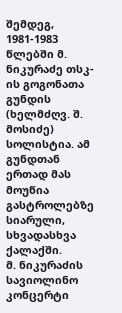შემდეგ, 1981-1983 წლებში მ. ნიკურაძე თსკ-ის გოგონათა გუნდის (ხელმძღვ. შ. მოსიძე) სოლისტია. ამ გუნდთან ერთად მას მოუწია გასტროლებზე სიარული, სხვადასხვა ქალაქში.
მ. ნიკურაძის სავიოლინო კონცერტი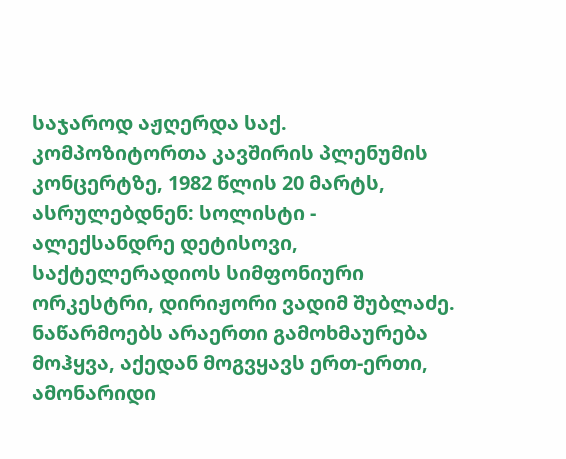საჯაროდ აჟღერდა საქ. კომპოზიტორთა კავშირის პლენუმის კონცერტზე, 1982 წლის 20 მარტს, ასრულებდნენ: სოლისტი - ალექსანდრე დეტისოვი, საქტელერადიოს სიმფონიური ორკესტრი, დირიჟორი ვადიმ შუბლაძე. ნაწარმოებს არაერთი გამოხმაურება მოჰყვა, აქედან მოგვყავს ერთ-ერთი, ამონარიდი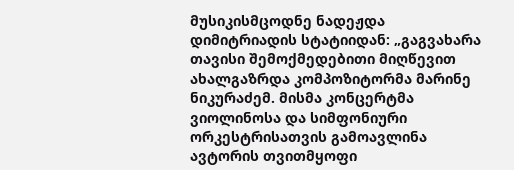მუსიკისმცოდნე ნადეჟდა დიმიტრიადის სტატიიდან: „გაგვახარა თავისი შემოქმედებითი მიღწევით ახალგაზრდა კომპოზიტორმა მარინე ნიკურაძემ. მისმა კონცერტმა ვიოლინოსა და სიმფონიური ორკესტრისათვის გამოავლინა ავტორის თვითმყოფი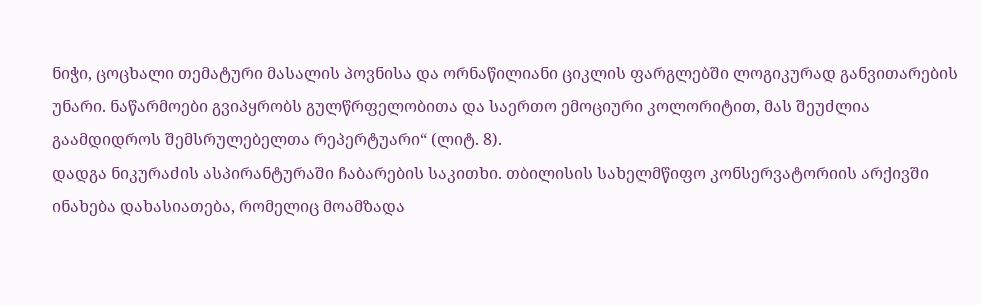ნიჭი, ცოცხალი თემატური მასალის პოვნისა და ორნაწილიანი ციკლის ფარგლებში ლოგიკურად განვითარების უნარი. ნაწარმოები გვიპყრობს გულწრფელობითა და საერთო ემოციური კოლორიტით, მას შეუძლია გაამდიდროს შემსრულებელთა რეპერტუარი“ (ლიტ. 8).
დადგა ნიკურაძის ასპირანტურაში ჩაბარების საკითხი. თბილისის სახელმწიფო კონსერვატორიის არქივში ინახება დახასიათება, რომელიც მოამზადა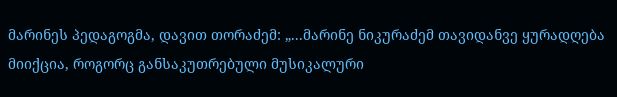მარინეს პედაგოგმა, დავით თორაძემ: „...მარინე ნიკურაძემ თავიდანვე ყურადღება მიიქცია, როგორც განსაკუთრებული მუსიკალური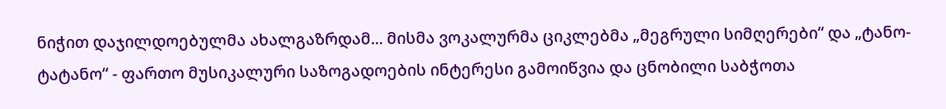ნიჭით დაჯილდოებულმა ახალგაზრდამ... მისმა ვოკალურმა ციკლებმა „მეგრული სიმღერები“ და „ტანო-ტატანო“ - ფართო მუსიკალური საზოგადოების ინტერესი გამოიწვია და ცნობილი საბჭოთა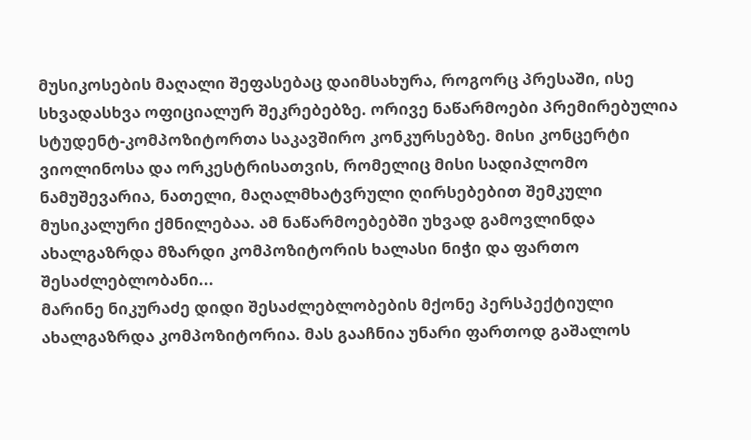მუსიკოსების მაღალი შეფასებაც დაიმსახურა, როგორც პრესაში, ისე სხვადასხვა ოფიციალურ შეკრებებზე. ორივე ნაწარმოები პრემირებულია სტუდენტ-კომპოზიტორთა საკავშირო კონკურსებზე. მისი კონცერტი ვიოლინოსა და ორკესტრისათვის, რომელიც მისი სადიპლომო ნამუშევარია, ნათელი, მაღალმხატვრული ღირსებებით შემკული მუსიკალური ქმნილებაა. ამ ნაწარმოებებში უხვად გამოვლინდა ახალგაზრდა მზარდი კომპოზიტორის ხალასი ნიჭი და ფართო შესაძლებლობანი...
მარინე ნიკურაძე დიდი შესაძლებლობების მქონე პერსპექტიული ახალგაზრდა კომპოზიტორია. მას გააჩნია უნარი ფართოდ გაშალოს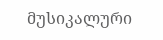მუსიკალური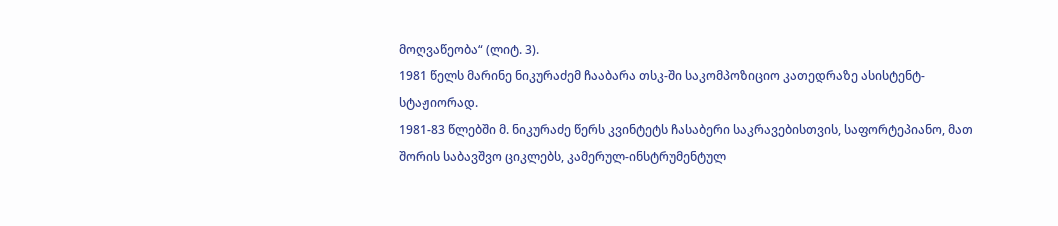მოღვაწეობა“ (ლიტ. 3).
1981 წელს მარინე ნიკურაძემ ჩააბარა თსკ-ში საკომპოზიციო კათედრაზე ასისტენტ-სტაჟიორად.
1981-83 წლებში მ. ნიკურაძე წერს კვინტეტს ჩასაბერი საკრავებისთვის, საფორტეპიანო, მათ შორის საბავშვო ციკლებს, კამერულ-ინსტრუმენტულ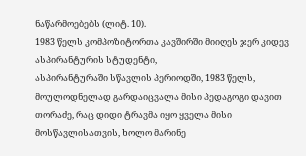ნაწარმოებებს (ლიტ. 10).
1983 წელს კომპოზიტორთა კავშირში მიიღეს ჯერ კიდევ ასპირანტურის სტუდენტი,
ასპირანტურაში სწავლის პერიოდში, 1983 წელს, მოულოდნელად გარდაიცვალა მისი პედაგოგი დავით თორაძე, რაც დიდი ტრავმა იყო ყველა მისი მოსწავლისათვის, ხოლო მარინე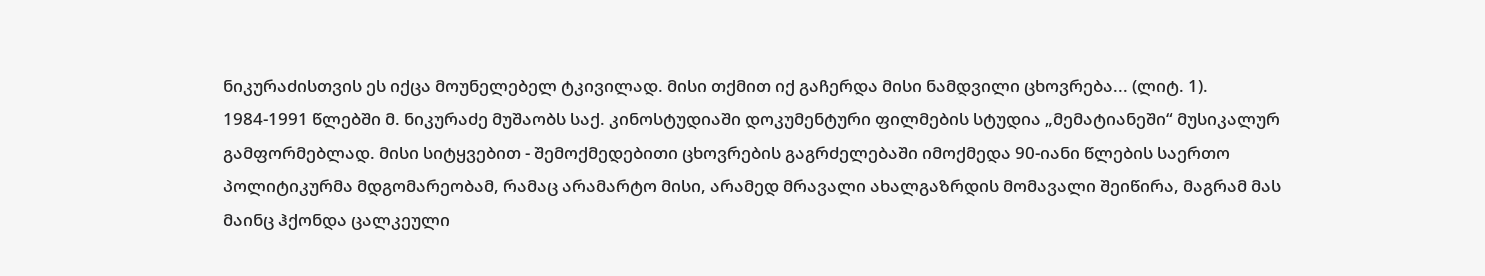ნიკურაძისთვის ეს იქცა მოუნელებელ ტკივილად. მისი თქმით იქ გაჩერდა მისი ნამდვილი ცხოვრება... (ლიტ. 1).
1984-1991 წლებში მ. ნიკურაძე მუშაობს საქ. კინოსტუდიაში დოკუმენტური ფილმების სტუდია „მემატიანეში“ მუსიკალურ გამფორმებლად. მისი სიტყვებით - შემოქმედებითი ცხოვრების გაგრძელებაში იმოქმედა 90-იანი წლების საერთო პოლიტიკურმა მდგომარეობამ, რამაც არამარტო მისი, არამედ მრავალი ახალგაზრდის მომავალი შეიწირა, მაგრამ მას მაინც ჰქონდა ცალკეული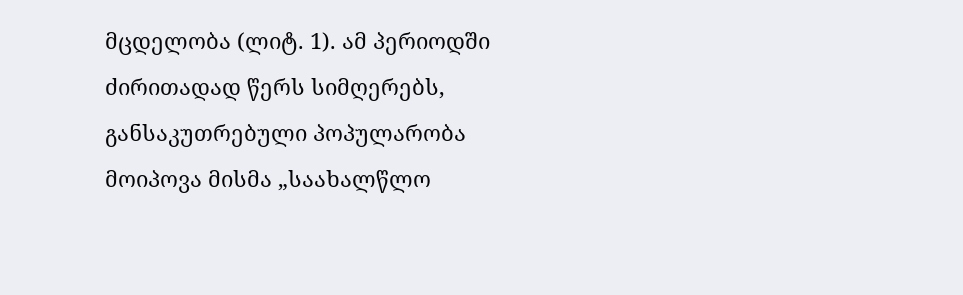მცდელობა (ლიტ. 1). ამ პერიოდში ძირითადად წერს სიმღერებს, განსაკუთრებული პოპულარობა მოიპოვა მისმა „საახალწლო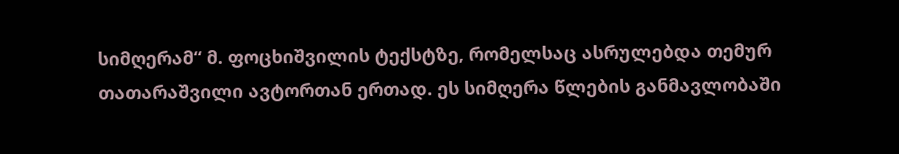სიმღერამ“ მ. ფოცხიშვილის ტექსტზე, რომელსაც ასრულებდა თემურ თათარაშვილი ავტორთან ერთად. ეს სიმღერა წლების განმავლობაში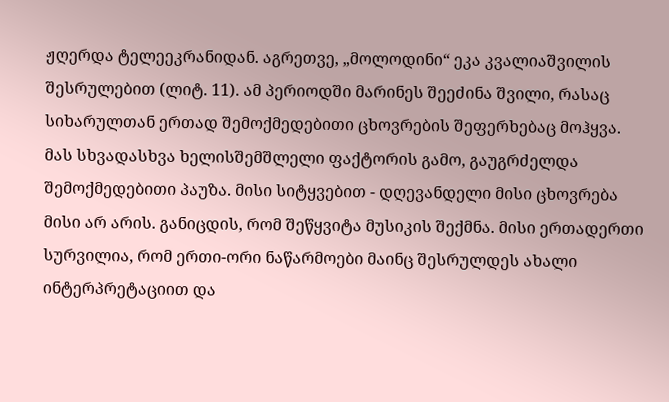ჟღერდა ტელეეკრანიდან. აგრეთვე, „მოლოდინი“ ეკა კვალიაშვილის შესრულებით (ლიტ. 11). ამ პერიოდში მარინეს შეეძინა შვილი, რასაც სიხარულთან ერთად შემოქმედებითი ცხოვრების შეფერხებაც მოჰყვა. მას სხვადასხვა ხელისშემშლელი ფაქტორის გამო, გაუგრძელდა შემოქმედებითი პაუზა. მისი სიტყვებით - დღევანდელი მისი ცხოვრება მისი არ არის. განიცდის, რომ შეწყვიტა მუსიკის შექმნა. მისი ერთადერთი სურვილია, რომ ერთი-ორი ნაწარმოები მაინც შესრულდეს ახალი ინტერპრეტაციით და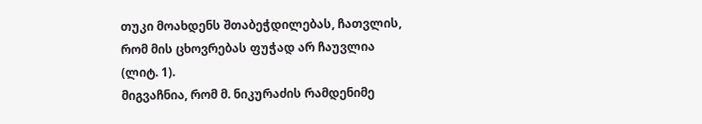თუკი მოახდენს შთაბეჭდილებას, ჩათვლის, რომ მის ცხოვრებას ფუჭად არ ჩაუვლია (ლიტ. 1).
მიგვაჩნია, რომ მ. ნიკურაძის რამდენიმე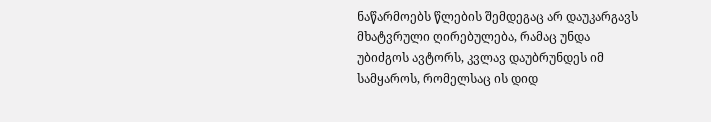ნაწარმოებს წლების შემდეგაც არ დაუკარგავს მხატვრული ღირებულება, რამაც უნდა უბიძგოს ავტორს, კვლავ დაუბრუნდეს იმ სამყაროს, რომელსაც ის დიდ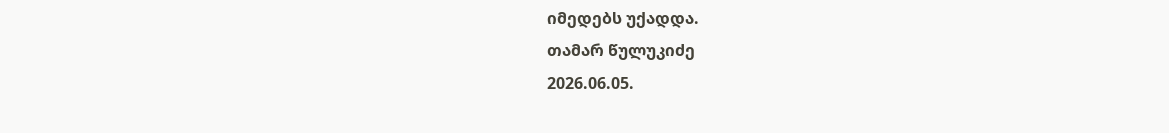იმედებს უქადდა.
თამარ წულუკიძე
2026.06.05.